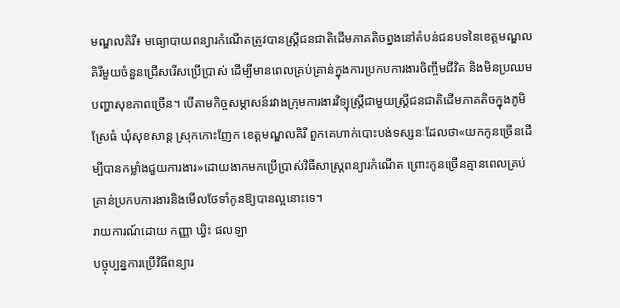មណ្ឌលគិរី៖ មធ្យោបាយពន្យារកំណើតត្រូវបានស្រ្តីជនជាតិដើមភាគតិចព្នងនៅតំបន់ជនបទនៃខេត្តមណ្ឌលគិរីមួយចំនួនជ្រើសរើសប្រើប្រាស់ ដើម្បីមានពេលគ្រប់គ្រាន់ក្នុងការប្រកបការងារចិញ្ចឹមជីវិត និងមិនប្រឈមបញ្ហាសុខភាពច្រើន។ បើតាមកិច្ចសម្ភាសន៍រវាងក្រុមការងារវិទ្យុស្រ្តីជាមួយស្រ្តីជនជាតិដើមភាគតិចក្នុងភូមិស្រែធំ ឃុំសុខសាន្ដ ស្រុកកោះញែក ខេត្ដមណ្ឌលគិរី ពួកគេហាក់បោះបង់ទស្សនៈដែលថា«យកកូនច្រើនដើម្បីបានកម្លាំងជួយការងារ»ដោយងាកមកប្រើប្រាស់វិធីសាស្រ្តពន្យារកំណើត ព្រោះកូនច្រើនគ្មានពេលគ្រប់គ្រាន់ប្រកបការងារនិងមើលថែទាំកូនឱ្យបានល្អនោះទេ។
រាយការណ៍ដោយ កញ្ញា ឃ្វិះ ផលឡា
បច្ចុប្បន្នការប្រើវិធីពន្យារ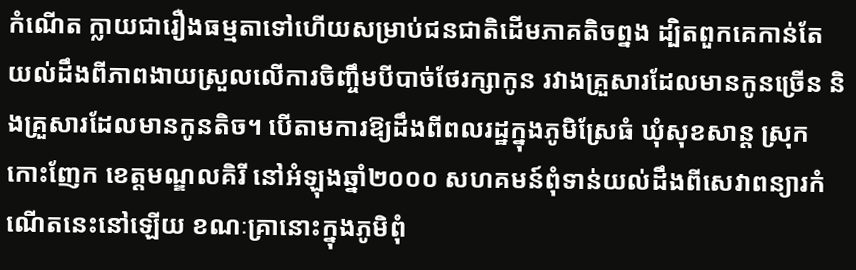កំណើត ក្លាយជារឿងធម្មតាទៅហើយសម្រាប់ជនជាតិដើមភាគតិចព្នង ដ្បិតពួកគេកាន់តែយល់ដឹងពីភាពងាយស្រួលលើការចិញ្ចឹមបីបាច់ថែរក្សាកូន រវាងគ្រួសារដែលមានកូនច្រើន និងគ្រួសារដែលមានកូនតិច។ បើតាមការឱ្យដឹងពីពលរដ្ឋក្នុងភូមិស្រែធំ ឃុំសុខសាន្ដ ស្រុកកោះញែក ខេត្ដមណ្ឌលគិរី នៅអំឡុងឆ្នាំ២០០០ សហគមន៍ពុំទាន់យល់ដឹងពីសេវាពន្យារកំណើតនេះនៅឡើយ ខណៈគ្រានោះក្នុងភូមិពុំ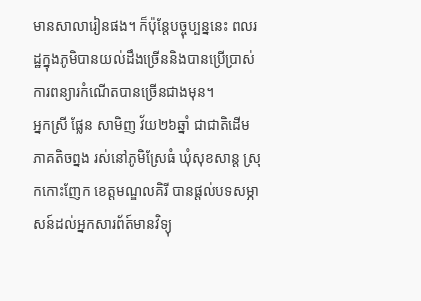មានសាលារៀនផង។ ក៏ប៉ុន្តែបច្ចុប្បន្ននេះ ពលរដ្ឋក្នុងភូមិបានយល់ដឹងច្រើននិងបានប្រើប្រាស់ការពន្យារកំណើតបានច្រើនជាងមុន។
អ្នកស្រី ផ្លែន សាមិញ វ័យ២៦ឆ្នាំ ជាជាតិដើមភាគតិចព្នង រស់នៅភូមិស្រែធំ ឃុំសុខសាន្ដ ស្រុកកោះញែក ខេត្ដមណ្ឌលគិរី បានផ្ដល់បទសម្ភាសន៍ដល់អ្នកសារព័ត៍មានវិទ្យុ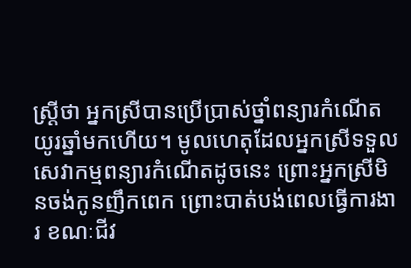ស្ដ្រីថា អ្នកស្រីបានប្រើប្រាស់ថ្នាំពន្យារកំណើតយូរឆ្នាំមកហើយ។ មូលហេតុដែលអ្នកស្រីទទួលសេវាកម្មពន្យារកំណើតដូចនេះ ព្រោះអ្នកស្រីមិនចង់កូនញឹកពេក ព្រោះបាត់បង់ពេលធ្វើការងារ ខណៈជីវ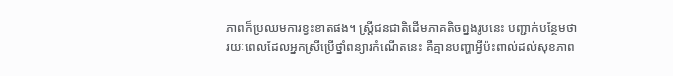ភាពក៏ប្រឈមការខ្វះខាតផង។ ស្រី្តជនជាតិដើមភាគតិចព្នងរូបនេះ បញ្ជាក់បន្ថែមថា រយៈពេលដែលអ្នកស្រីប្រើថ្នាំពន្យារកំណើតនេះ គឺគ្មានបញ្ហាអ្វីប៉ះពាល់ដល់សុខភាព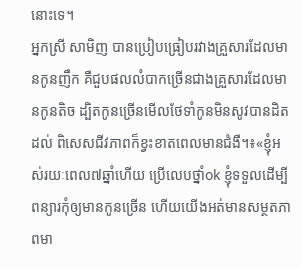នោះទេ។
អ្នកស្រី សាមិញ បានប្រៀបធ្រៀបរវាងគ្រួសារដែលមានកូនញឹក គឺជួបផលលំបាកច្រើនជាងគ្រួសារដែលមានកូនតិច ដ្បិតកូនច្រើនមើលថែទាំកូនមិនសូវបានដិតដល់ ពិសេសជីវភាពក៏ខ្វះខាតពេលមានជំងឺ។៖«ខ្ញុំអស់រយៈពេល៧ឆ្នាំហើយ ប្រើលេបថ្នាំok ខ្ញុំទទួលដើម្បីពន្យារកុំឲ្យមានកូនច្រើន ហើយយើងអត់មានសម្ថតភាពមា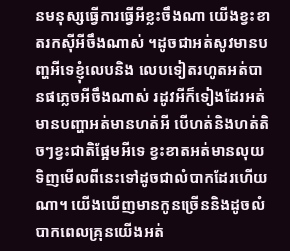នមនុស្សធ្វើការធ្វើអីខ្លះចឹងណា យើងខ្វះខាតរកស៊ីអីចឹងណាស់ ។ដូចជាអត់សូវមានបញ្ហអីទេខ្ញុំលេបនិង លេបទៀតរហូតអត់បានផភ្លេចអីចឹងណាស់ រដូវអីក៏ទៀងដែរអត់មានបញ្ហាអត់មានហត់អី បើហត់និងហត់តិចៗខ្វះជាតិផ្អែមអីទេ ខ្វះខាតអត់មានលុយទិញមើលពីនេះទៅដូចជាលំបាកដែរហើយណា។ យើងឃើញមានកូនច្រើននិងដូចលំបាកពេលគ្រុនយើងអត់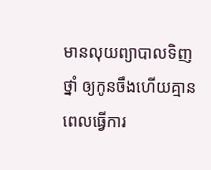មានលុយព្យាបាលទិញថ្នាំ ឲ្យកូនចឹងហើយគ្មានពេលធ្វើការ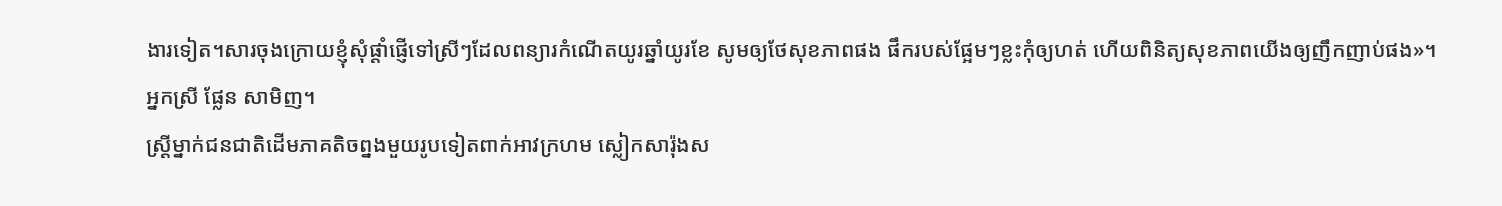ងារទៀត។សារចុងក្រោយខ្ញុំសុំផ្ដាំផ្ញើទៅស្រីៗដែលពន្យារកំណើតយូរឆ្នាំយូរខែ សូមឲ្យថែសុខភាពផង ផឹករបស់ផ្អែមៗខ្លះកុំឲ្យហត់ ហើយពិនិត្យសុខភាពយើងឲ្យញឹកញាប់ផង»។
អ្នកស្រី ផ្លែន សាមិញ។
ស្រី្ដម្នាក់ជនជាតិដើមភាគតិចព្នងមួយរូបទៀតពាក់អាវក្រហម ស្លៀកសារ៉ុងស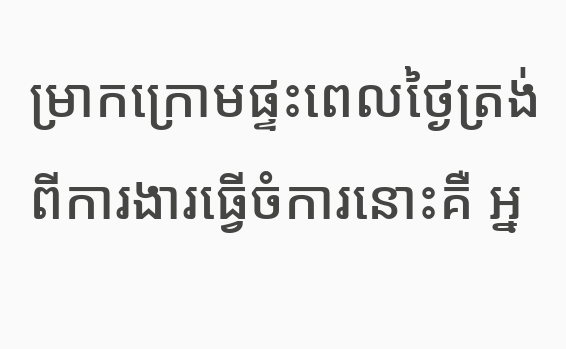ម្រាកក្រោមផ្ទះពេលថ្ងៃត្រង់ពីការងារធ្វើចំការនោះគឺ អ្ន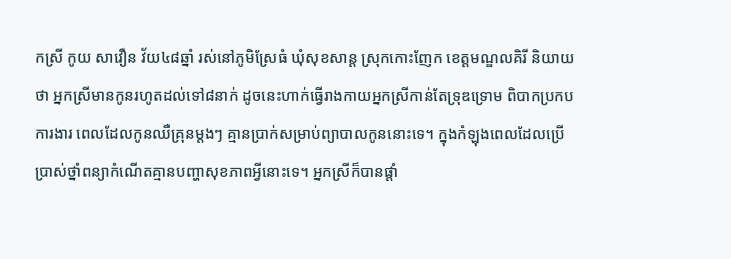កស្រី កូយ សាវឿន វ័យ៤៨ឆ្នាំ រស់នៅភូមិស្រែធំ ឃុំសុខសាន្ដ ស្រុកកោះញែក ខេត្ដមណ្ឌលគិរី និយាយថា អ្នកស្រីមានកូនរហូតដល់ទៅ៨នាក់ ដូចនេះហាក់ធ្វើរាងកាយអ្នកស្រីកាន់តែទ្រុឌទ្រោម ពិបាកប្រកបការងារ ពេលដែលកូនឈឺគ្រុនម្តងៗ គ្មានប្រាក់សម្រាប់ព្យាបាលកូននោះទេ។ ក្នុងកំឡុងពេលដែលប្រើប្រាស់ថ្នាំពន្យាកំណើតគ្មានបញ្ហាសុខភាពអ្វីនោះទេ។ អ្នកស្រីក៏បានផ្ដាំ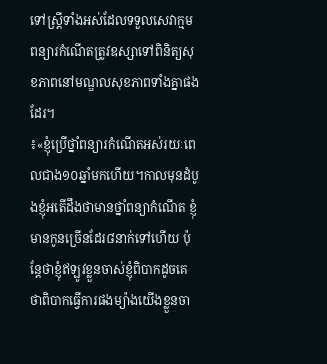ទៅស្ដ្រីទាំងអស់ដែលទទួលសេវាក្មមពន្យារកំណើតត្រូវឧស្សាទៅពិនិត្យសុខភាពនៅមណ្ឌលសុខភាពទាំងគ្នាផងដែរ។
៖«ខ្ញុំប្រើថ្នាំពន្យារកំណើតអស់រយៈពេលជាង១០ឆ្នាំមកហើយ។កាលមុនដំបូងខ្ញុំអតើដឹងថាមានថ្នាំពន្យាកំណើត ខ្ញុំមានកូនច្រើនដែរ៨នាក់ទៅហើយ ប៉ុន្ដែថាខ្ញុំឥឡូវខ្លួនចាស់ខ្ញុំពិបាកដូចគេថាពិបាកធ្វើការផងម្យ៉ាងយើងខ្លួនចា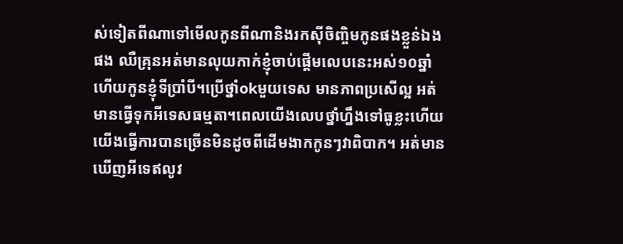ស់ទៀតពីណាទៅមើលកូនពីណានិងរកស៊ីចិញ្ចិមកូនផងខ្លួន់ឯងផង ឈឺគ្រុនអត់មានលុយកាក់ខ្ញុំចាប់ផ្ដើមលេបនេះអស់១០ឆ្នាំហើយកូនខ្ញុំទីប្រាំបី។ប្រើថ្នាំokមួយទេស មានភាពប្រសើល្អ អត់មានធ្វើទុកអីទេសធម្មតា។ពេលយើងលេបថ្នាំហ្នឹងទៅធូខ្លះហើយយើងធ្វើការបានច្រើនមិនដូចពីដើមងាកកូនៗវាពិបាក។ អត់មានឃើញអីទេឥលូវ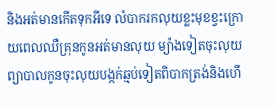និងអត់មានកើតទុកអីទេ លំបាករកលុយខ្លះមុខខ្វះក្រោយពេលឈឺគ្រុនកូនអត់មានលុយ ម្យ៉ាងទៀតចុះលុយព្យាបាលកូនចុះលុយបង្កក់ឆ្មប់ទៀតពិបាកត្រង់និងហើ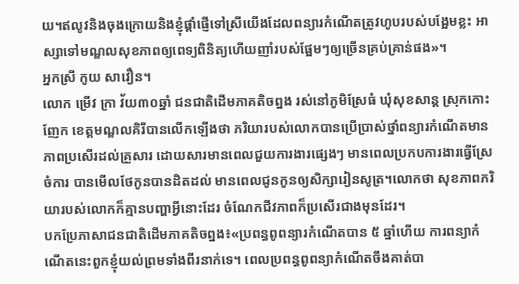យ។ឥលូវនិងចុងក្រោយនិងខ្ញុំផ្ដាំផ្ញើទៅស្រីយើងដែលពន្យារកំណើតត្រូវហូបរបស់បង្អែមខ្លះ អាស្សាទៅមណ្ឌលសុខភាពឲ្យពេទ្យពិនិត្យហើយញាំរបស់ផ្អែមៗឲ្យច្រើនគ្រប់គ្រាន់ផង»។
អ្នកស្រី កូយ សាវឿន។
លោក ម្រើវ ក្រា វ័យ៣០ឆ្នាំ ជនជាតិដើមភាគតិចព្នង រស់នៅភូមិស្រែធំ ឃុំសុខសាន្ដ ស្រុកកោះញែក ខេត្ដមណ្ឌលគិរីបានលើកឡើងថា ភរិយារបស់លោកបានប្រើប្រាស់ថ្នាំពន្យារកំណើតមានភាពប្រសើរដល់គ្រួសារ ដោយសារមានពេលជួយការងារផ្សេងៗ មានពេលប្រកបការងារធ្វើស្រែចំការ បានមើលថែកូនបានដិតដល់ មានពេលជូនកូនឲ្យសិក្សារៀនសូត្រ។លោកថា សុខភាពភរិយារបស់លោកក៏គ្មានបញ្ហាអ្វីនោះដែរ ចំណែកជីវភាពក៏ប្រសើរជាងមុនដែរ។
បកប្រែភាសាជនជាតិដើមភាគតិចព្នង៖«ប្រពន្ធពូពន្យារកំណើតបាន ៥ ឆ្នាំហើយ ការពន្យាកំណើតនេះពួកខ្ញុំយល់ព្រមទាំងពីរនាក់ទេ។ ពេលប្រពន្ធពូពន្យាកំណើតចឹងគាត់បា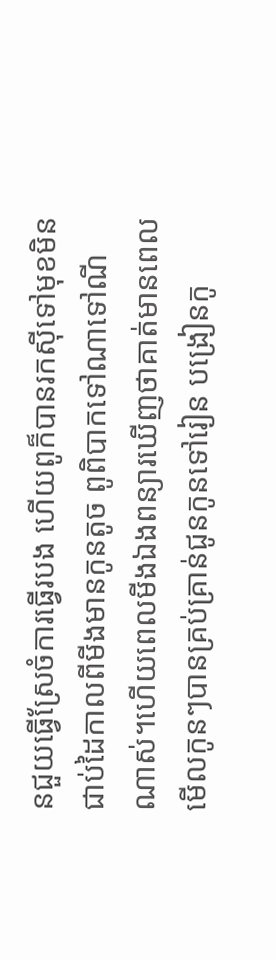នជួយធ្វើស្រែចំការធ្វើរបង ហើយពូក៏បានរកស៊ីទៅមុខមិនជាប់ដៃកាលពីមីងមានកូនតូច ពូពិបាកទៅណាទៅណីណាស់។ហើយពេលមីងឯងពន្យារឃើញថាគាត់មានពេលមើលកូនៗបានគ្រប់គ្រាន់ជូនកូនទៅរៀន បង្រៀនកូ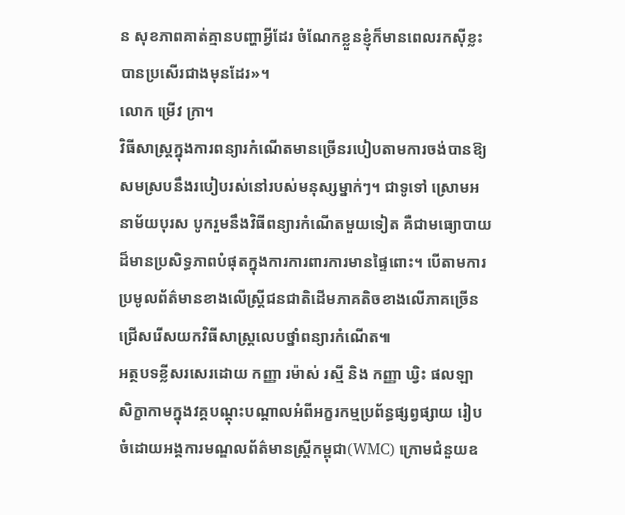ន សុខភាពគាត់គ្មានបញ្ហាអ្វីដែរ ចំណែកខ្លួនខ្ញុំក៏មានពេលរកស៊ីខ្លះ បានប្រសើរជាងមុនដែរ»។
លោក ម្រើវ ក្រា។
វិធីសាស្រ្តក្នុងការពន្យារកំណើតមានច្រើនរបៀបតាមការចង់បានឱ្យសមស្របនឹងរបៀបរស់នៅរបស់មនុស្សម្នាក់ៗ។ ជាទូទៅ ស្រោមអនាម័យបុរស បូករួមនឹងវិធីពន្យារកំណើតមួយទៀត គឺជាមធ្យោបាយដ៏មានប្រសិទ្ធភាពបំផុតក្នុងការការពារការមានផ្ទៃពោះ។ បើតាមការប្រមូលព័ត៌មានខាងលើស្រ្តីជនជាតិដើមភាគតិចខាងលើភាគច្រើនជ្រើសរើសយកវិធីសាស្រ្តលេបថ្នាំពន្យារកំណើត៕
អត្ថបទខ្លីសរសេរដោយ កញ្ញា រម៉ាស់ រស្មី និង កញ្ញា ឃ្វិះ ផលឡា សិក្ខាកាមក្នុងវគ្គបណ្តុះបណ្តាលអំពីអក្ខរកម្មប្រព័ន្ធផ្សព្វផ្សាយ រៀបចំដោយអង្គការមណ្ឌលព័ត៌មានស្រ្តីកម្ពុជា(WMC) ក្រោមជំនួយឧ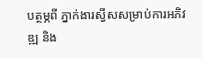បត្ថម្ភពី ភ្នាក់ងារស្វីសសម្រាប់ការអភិវឌ្ឍ និង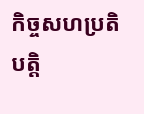កិច្ចសហប្រតិបត្តិ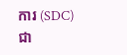ការ (SDC) ជា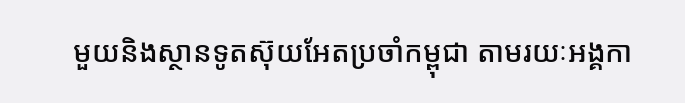មួយនិងស្ថានទូតស៊ុយអែតប្រចាំកម្ពុជា តាមរយៈអង្គកា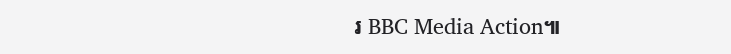រ BBC Media Action៕